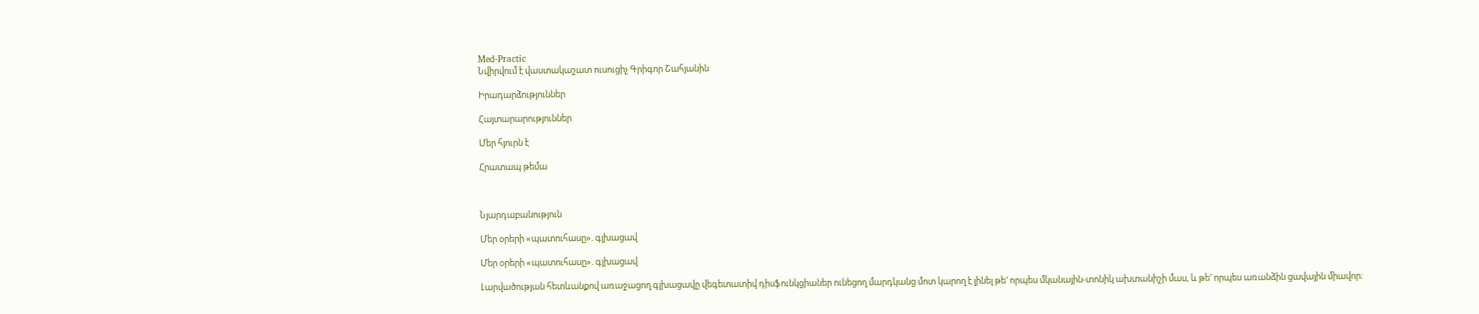Med-Practic
Նվիրվում է վաստակաշատ ուսուցիչ Գրիգոր Շահյանին

Իրադարձություններ

Հայտարարություններ

Մեր հյուրն է

Հրատապ թեմա



Նյարդաբանություն

Մեր օրերի «պատուհասը». գլխացավ

Մեր օրերի «պատուհասը». գլխացավ

Լարվածության հետևանքով առաջացող գլխացավը վեգետատիվ դիսֆունկցիաներ ունեցող մարդկանց մոտ կարող է լինել թե′ որպես մկանային-տոնիկ ախտանիշի մաս, և թե′ որպես առանձին ցավային միավոր։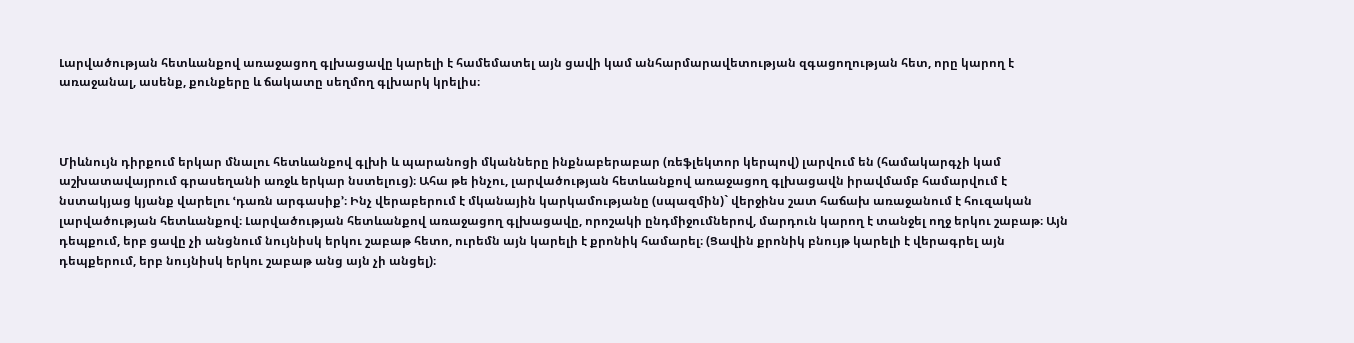Լարվածության հետևանքով առաջացող գլխացավը կարելի է համեմատել այն ցավի կամ անհարմարավետության զգացողության հետ, որը կարող է առաջանալ, ասենք, քունքերը և ճակատը սեղմող գլխարկ կրելիս։



Միևնույն դիրքում երկար մնալու հետևանքով գլխի և պարանոցի մկանները ինքնաբերաբար (ռեֆլեկտոր կերպով) լարվում են (համակարգչի կամ աշխատավայրում գրասեղանի առջև երկար նստելուց)։ Ահա թե ինչու, լարվածության հետևանքով առաջացող գլխացավն իրավմամբ համարվում է նստակյաց կյանք վարելու ՙդառն արգասիք՚։ Ինչ վերաբերում է մկանային կարկամությանը (սպազմին)` վերջինս շատ հաճախ առաջանում է հուզական լարվածության հետևանքով։ Լարվածության հետևանքով առաջացող գլխացավը, որոշակի ընդմիջումներով, մարդուն կարող է տանջել ողջ երկու շաբաթ։ Այն դեպքում, երբ ցավը չի անցնում նույնիսկ երկու շաբաթ հետո, ուրեմն այն կարելի է քրոնիկ համարել։ (Ցավին քրոնիկ բնույթ կարելի է վերագրել այն դեպքերում, երբ նույնիսկ երկու շաբաթ անց այն չի անցել)։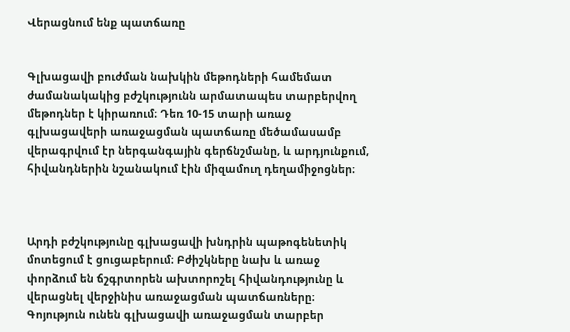Վերացնում ենք պատճառը


Գլխացավի բուժման նախկին մեթոդների համեմատ ժամանակակից բժշկությունն արմատապես տարբերվող մեթոդներ է կիրառում։ Դեռ 10-15 տարի առաջ գլխացավերի առաջացման պատճառը մեծամասամբ վերագրվում էր ներգանգային գերճնշմանը, և արդյունքում, հիվանդներին նշանակում էին միզամուղ դեղամիջոցներ։



Արդի բժշկությունը գլխացավի խնդրին պաթոգենետիկ մոտեցում է ցուցաբերում։ Բժիշկները նախ և առաջ փորձում են ճշգրտորեն ախտորոշել հիվանդությունը և վերացնել վերջինիս առաջացման պատճառները։ Գոյություն ունեն գլխացավի առաջացման տարբեր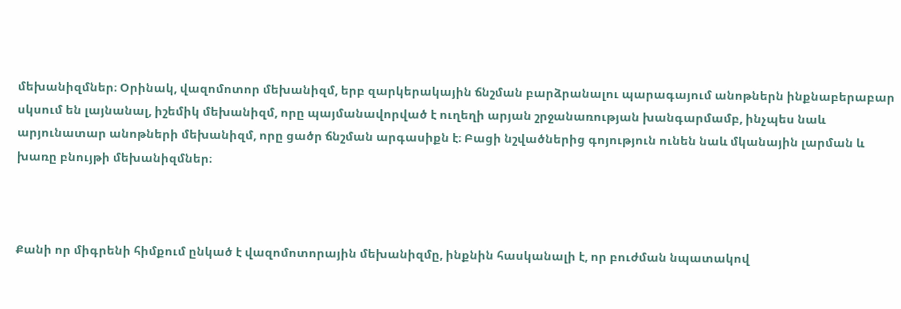մեխանիզմներ։ Օրինակ, վազոմոտոր մեխանիզմ, երբ զարկերակային ճնշման բարձրանալու պարագայում անոթներն ինքնաբերաբար սկսում են լայնանալ, իշեմիկ մեխանիզմ, որը պայմանավորված է ուղեղի արյան շրջանառության խանգարմամբ, ինչպես նաև արյունատար անոթների մեխանիզմ, որը ցածր ճնշման արգասիքն է։ Բացի նշվածներից գոյություն ունեն նաև մկանային լարման և խառը բնույթի մեխանիզմներ։



Քանի որ միգրենի հիմքում ընկած է վազոմոտորային մեխանիզմը, ինքնին հասկանալի է, որ բուժման նպատակով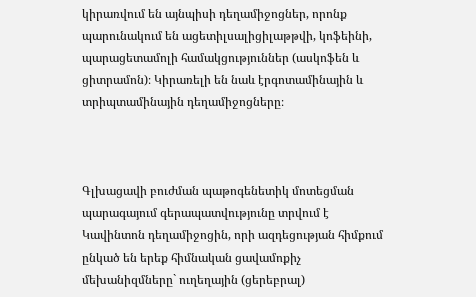կիրառվում են այնպիսի դեղամիջոցներ, որոնք պարունակում են ացետիլսալիցիլաթթվի, կոֆեինի, պարացետամոլի համակցություններ (ասկոֆեն և ցիտրամոն)։ Կիրառելի են նաև էրգոտամինային և տրիպտամինային դեղամիջոցները։



Գլխացավի բուժման պաթոգենետիկ մոտեցման պարագայում գերապատվությունը տրվում է Կավինտոն դեղամիջոցին, որի ազդեցության հիմքում ընկած են երեք հիմնական ցավամոքիչ մեխանիզմները` ուղեղային (ցերեբրալ)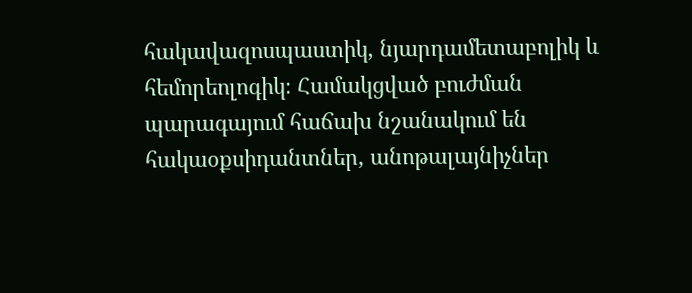հակավազոսպաստիկ, նյարդամետաբոլիկ և հեմորեոլոգիկ։ Համակցված բուժման պարագայում հաճախ նշանակում են հակաօքսիդանտներ, անոթալայնիչներ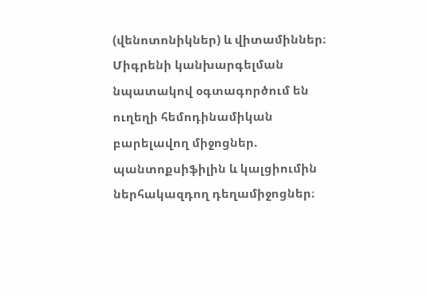(վենոտոնիկներ) և վիտամիններ։ Միգրենի կանխարգելման նպատակով օգտագործում են ուղեղի հեմոդինամիկան բարելավող միջոցներ. պանտոքսիֆիլին և կալցիումին ներհակազդող դեղամիջոցներ։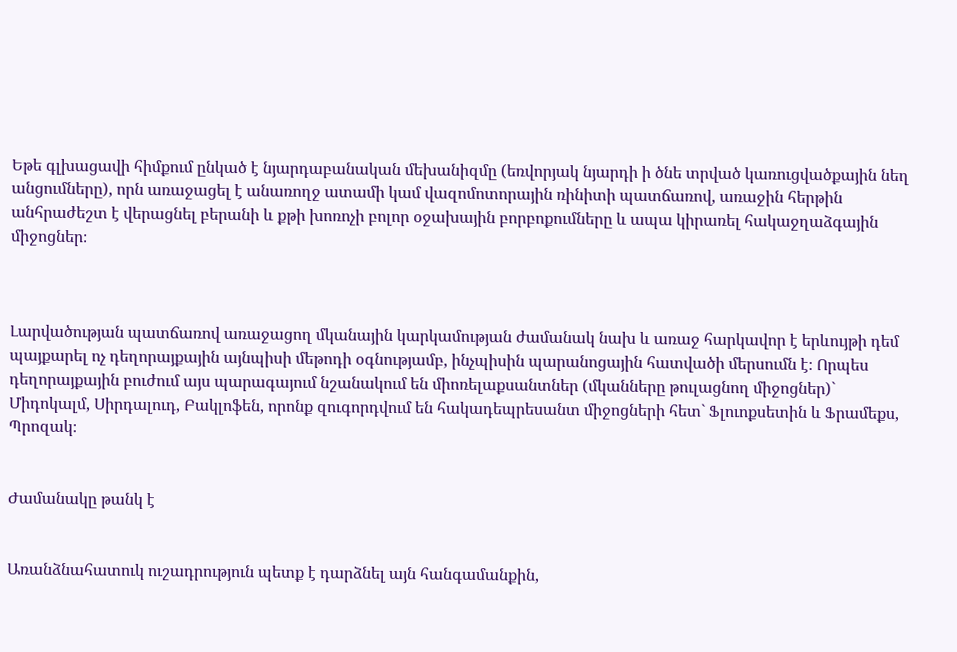Եթե գլխացավի հիմքում ընկած է նյարդաբանական մեխանիզմը (եռվորյակ նյարդի ի ծնե տրված կառուցվածքային նեղ անցումները), որն առաջացել է անառողջ ատամի կամ վազոմոտորային ռինիտի պատճառով, առաջին հերթին անհրաժեշտ է վերացնել բերանի և քթի խոռոչի բոլոր օջախային բորբոքումները և ապա կիրառել հակաջղաձգային միջոցներ։



Լարվածության պատճառով առաջացող մկանային կարկամության ժամանակ նախ և առաջ հարկավոր է երևույթի դեմ պայքարել ոչ դեղորայքային այնպիսի մեթոդի օգնությամբ, ինչպիսին պարանոցային հատվածի մերսումն է։ Որպես դեղորայքային բուժում այս պարագայում նշանակում են միոռելաքսանտներ (մկանները թուլացնող միջոցներ)` Միդոկալմ, Սիրդալուդ, Բակլոֆեն, որոնք զուգորդվում են հակադեպրեսանտ միջոցների հետ` Ֆլուոքսետին և Ֆրամեքս, Պրոզակ։


Ժամանակը թանկ է


Առանձնահատուկ ուշադրություն պետք է դարձնել այն հանգամանքին,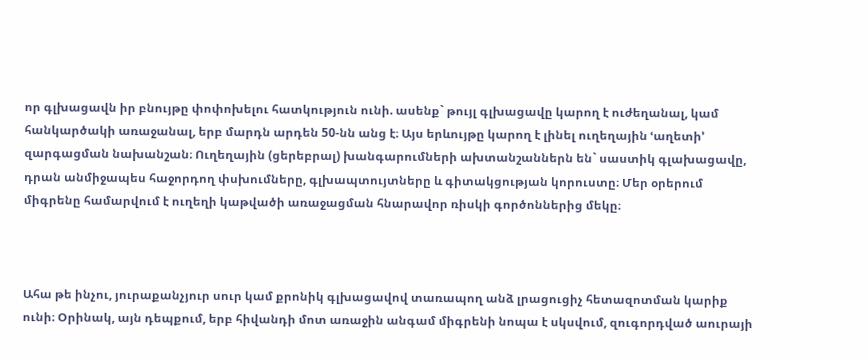որ գլխացավն իր բնույթը փոփոխելու հատկություն ունի. ասենք` թույլ գլխացավը կարող է ուժեղանալ, կամ հանկարծակի առաջանալ, երբ մարդն արդեն 50-նն անց է։ Այս երևույթը կարող է լինել ուղեղային ՙաղետի՚ զարգացման նախանշան։ Ուղեղային (ցերեբրալ) խանգարումների ախտանշաններն են` սաստիկ գլախացավը, դրան անմիջապես հաջորդող փսխումները, գլխապտույտները և գիտակցության կորուստը։ Մեր օրերում միգրենը համարվում է ուղեղի կաթվածի առաջացման հնարավոր ռիսկի գործոններից մեկը։



Ահա թե ինչու, յուրաքանչյուր սուր կամ քրոնիկ գլխացավով տառապող անձ լրացուցիչ հետազոտման կարիք ունի։ Օրինակ, այն դեպքում, երբ հիվանդի մոտ առաջին անգամ միգրենի նոպա է սկսվում, զուգորդված աուրայի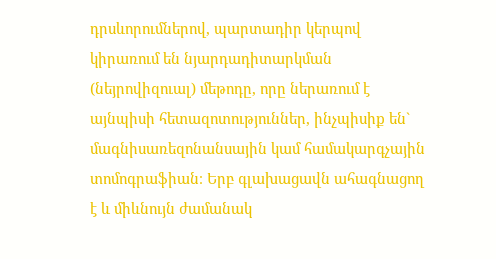դրսևորումներով, պարտադիր կերպով կիրառում են նյարդադիտարկման (նեյրովիզուալ) մեթոդը, որը ներառում է այնպիսի հետազոտություններ, ինչպիսիք են` մագնիսառեզոնանսային կամ համակարգչային տոմոգրաֆիան։ Երբ գլախացավն ահագնացող է և միևնույն ժամանակ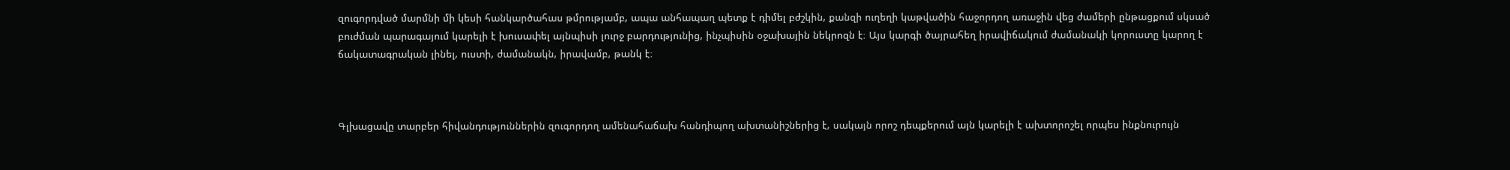զուգորդված մարմնի մի կեսի հանկարծահաս թմրությամբ, ապա անհապաղ պետք է դիմել բժշկին, քանզի ուղեղի կաթվածին հաջորդող առաջին վեց ժամերի ընթացքում սկսած բուժման պարագայում կարելի է խուսափել այնպիսի լուրջ բարդությունից, ինչպիսին օջախային նեկրոզն է։ Այս կարգի ծայրահեղ իրավիճակում ժամանակի կորուստը կարող է ճակատագրական լինել, ուստի, ժամանակն, իրավամբ, թանկ է։



Գլխացավը տարբեր հիվանդություններին զուգորդող ամենահաճախ հանդիպող ախտանիշներից է, սակայն որոշ դեպքերում այն կարելի է ախտորոշել որպես ինքնուրույն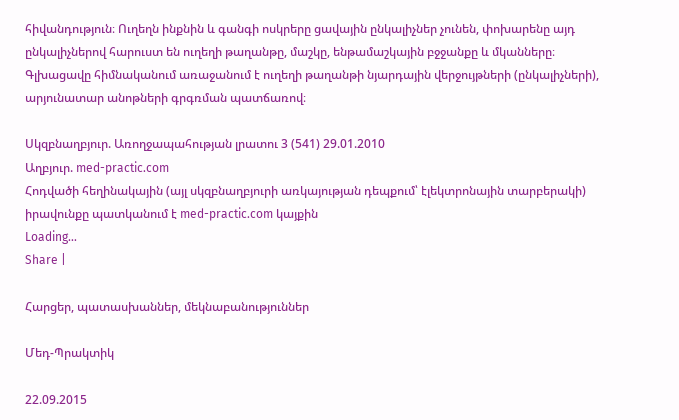հիվանդություն։ Ուղեղն ինքնին և գանգի ոսկրերը ցավային ընկալիչներ չունեն, փոխարենը այդ ընկալիչներով հարուստ են ուղեղի թաղանթը, մաշկը, ենթամաշկային բջջանքը և մկանները։ Գլխացավը հիմնականում առաջանում է ուղեղի թաղանթի նյարդային վերջույթների (ընկալիչների), արյունատար անոթների գրգռման պատճառով։

Սկզբնաղբյուր. Առողջապահության լրատու 3 (541) 29.01.2010
Աղբյուր. med-practic.com
Հոդվածի հեղինակային (այլ սկզբնաղբյուրի առկայության դեպքում՝ էլեկտրոնային տարբերակի) իրավունքը պատկանում է med-practic.com կայքին
Loading...
Share |

Հարցեր, պատասխաններ, մեկնաբանություններ

Մեդ-Պրակտիկ

22.09.2015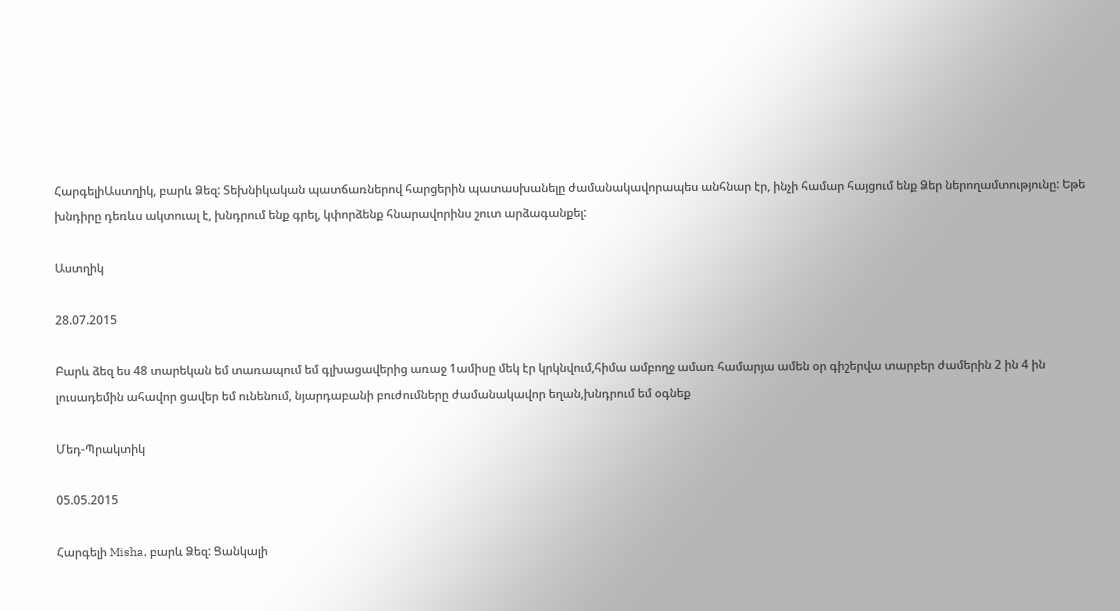ՀարգելիԱստղիկ, բարև Ձեզ: Տեխնիկական պատճառներով հարցերին պատասխանելը ժամանակավորապես անհնար էր, ինչի համար հայցում ենք Ձեր ներողամտությունը: Եթե  խնդիրը դեռևս ակտուալ է, խնդրում ենք գրել, կփորձենք հնարավորինս շուտ արձագանքել:

Աստղիկ

28.07.2015

Բարև ձեզ ես 48 տարեկան եմ տառապում եմ գլխացավերից առաջ 1ամիսը մեկ էր կրկնվում,հիմա ամբողջ ամառ համարյա ամեն օր գիշերվա տարբեր ժամերին 2 ին 4 ին լուսադեմին ահավոր ցավեր եմ ունենում, նյարդաբանի բուժումները ժամանակավոր եղան,խնդրում եմ օգնեք

Մեդ-Պրակտիկ

05.05.2015

Հարգելի Misha, բարև Ձեզ: Ցանկալի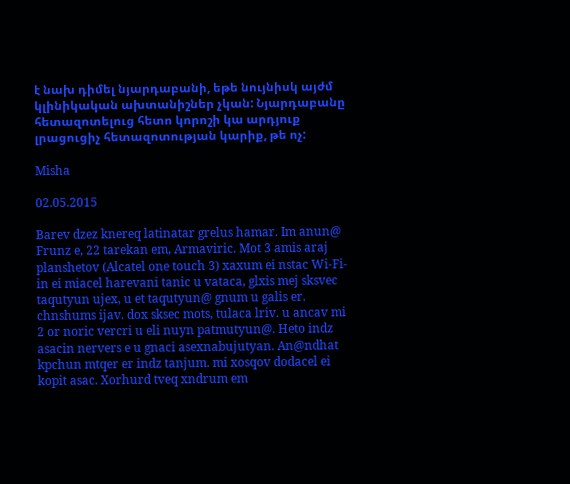է նախ դիմել նյարդաբանի, եթե նույնիսկ այժմ կլինիկական ախտանիշներ չկան: Նյարդաբանը հետազոտելուց հետո կորոշի կա արդյուք լրացուցիչ հետազոտության կարիք, թե ոչ:

Misha

02.05.2015

Barev dzez knereq latinatar grelus hamar. Im anun@ Frunz e, 22 tarekan em, Armaviric. Mot 3 amis araj planshetov (Alcatel one touch 3) xaxum ei nstac Wi-Fi-in ei miacel harevani tanic u vataca, glxis mej sksvec taqutyun ujex, u et taqutyun@ gnum u galis er. chnshums ijav. dox sksec mots, tulaca lriv. u ancav mi 2 or noric vercri u eli nuyn patmutyun@. Heto indz asacin nervers e u gnaci asexnabujutyan. An@ndhat kpchun mtqer er indz tanjum. mi xosqov dodacel ei kopit asac. Xorhurd tveq xndrum em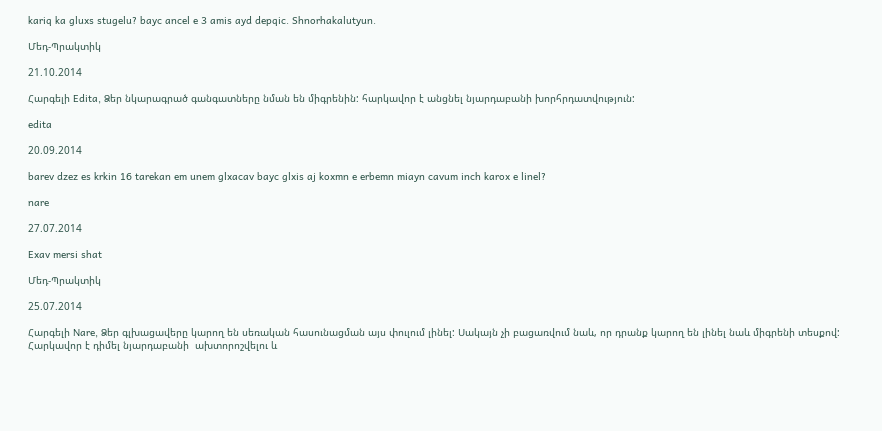kariq ka gluxs stugelu? bayc ancel e 3 amis ayd depqic. Shnorhakalutyun.

Մեդ-Պրակտիկ

21.10.2014

Հարգելի Edita, Ձեր նկարագրած գանգատները նման են միգրենին: հարկավոր է անցնել նյարդաբանի խորհրդատվություն:

edita

20.09.2014

barev dzez es krkin 16 tarekan em unem glxacav bayc glxis aj koxmn e erbemn miayn cavum inch karox e linel?

nare

27.07.2014

Exav mersi shat

Մեդ-Պրակտիկ

25.07.2014

Հարգելի Nare, Ձեր գլխացավերը կարող են սեռական հասունացման այս փուլում լինել: Սակայն չի բացառվում նաև, որ դրանք կարող են լինել նաև միգրենի տեսքով: Հարկավոր է դիմել նյարդաբանի  ախտորոշվելու և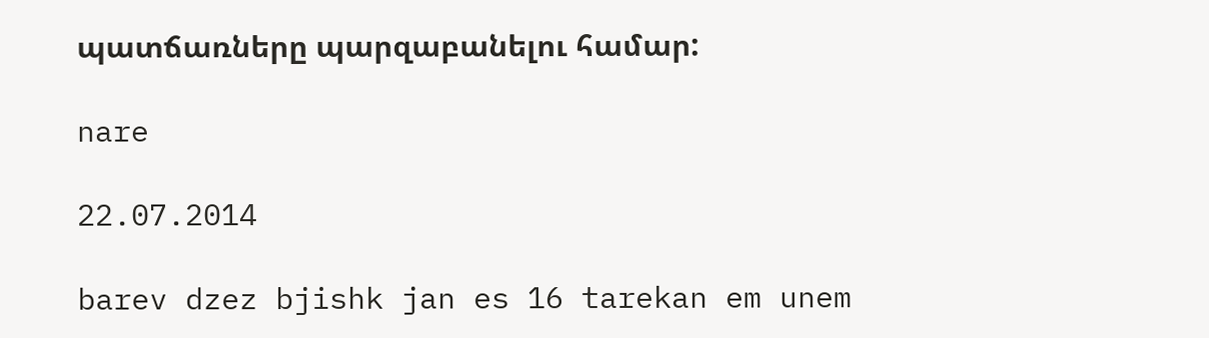պատճառները պարզաբանելու համար:

nare

22.07.2014

barev dzez bjishk jan es 16 tarekan em unem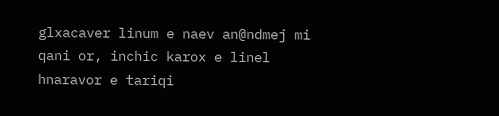glxacaver linum e naev an@ndmej mi qani or, inchic karox e linel hnaravor e tariqi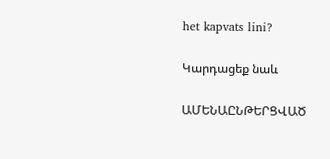het kapvats lini?

Կարդացեք նաև

ԱՄԵՆԱԸՆԹԵՐՑՎԱԾ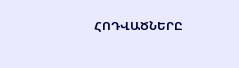ՀՈԴՎԱԾՆԵՐԸ